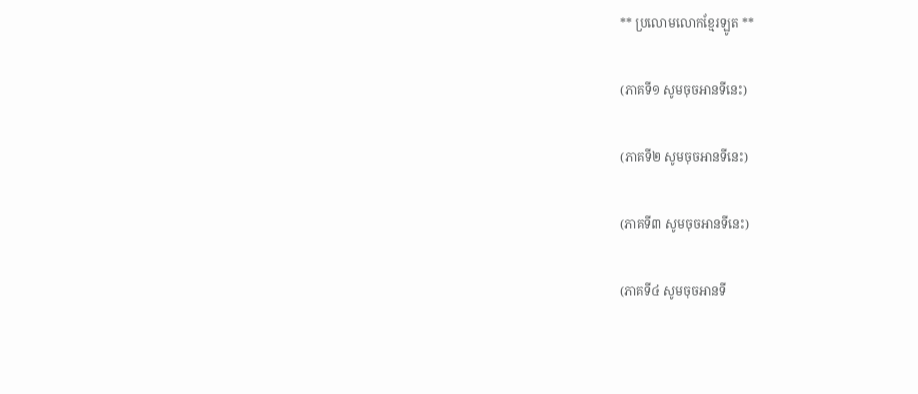** ប្រលោមលោកខ្មែរឡូត **

(ភាគទី១ សូមចុចអានទីនេះ)

(ភាគទី២ សូមចុចអានទីនេះ)

(ភាគទី៣ សូមចុចអានទីនេះ)

(ភាគទី៤ សូមចុចអានទី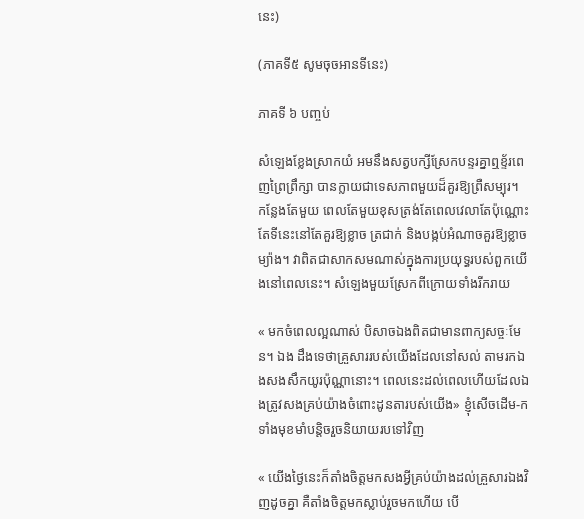នេះ)

(ភាគទី៥ សូមចុចអានទីនេះ)

ភាគទី ៦ បញ្ចប់

សំឡេងខ្លែងស្រាកយំ អមនឹងសត្វបក្សីស្រែកបន្ទរគ្នាឮខ្ទ័រពេញព្រៃព្រឹក្សា បានក្លាយជាទេសភាពមួយដ៏គួរឱ្យព្រឺសម្បុរ។ កន្លែងតែមួយ ពេលតែមួយខុសត្រង់តែពេលវេលាតែប៉ុណ្ណោះ តែទីនេះនៅតែគួរឱ្យខ្លាច ត្រជាក់ និងបង្កប់អំណាចគួរឱ្យខ្លាចម្យ៉ាង។ វាពិតជាសាកសមណាស់ក្នុងការប្រយុទ្ធរបស់ពួកយើងនៅពេលនេះ។ សំឡេងមួយស្រែកពីក្រោយទាំងរីករាយ

« មកចំពេលល្អណាស់ បិសាចឯងពិតជាមានពាក្យសច្ចៈមែន។ ឯង ដឹងទេថាគ្រួសាររបស់យើងដែលនៅសល់ តាមរកឯងសងសឹកយូរប៉ុណ្ណានោះ។ ពេលនេះដល់ពេលហើយដែលឯងត្រូវសងគ្រប់យ៉ាងចំពោះដូនតារបស់យើង» ខ្ញុំសើចដើម-ក ទាំងមុខមាំបន្តិចរួចនិយាយរបទៅវិញ

« យើងថ្ងៃនេះក៏តាំងចិត្តមកសងអ្វីគ្រប់យ៉ាងដល់គ្រួសារឯងវិញដូចគ្នា គឺតាំងចិត្តមកស្លាប់រួចមកហើយ បើ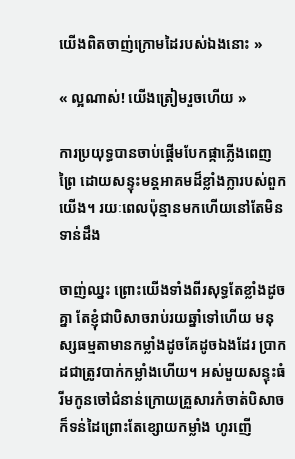យើងពិតចាញ់ក្រោមដៃរបស់ឯងនោះ »

« ល្អណាស់! យើងត្រៀមរួចហើយ »

ការប្រយុទ្ធបានចាប់ផ្តើមបែកផ្កាភ្លើងពេញព្រៃ ដោយសន្ទុះមន្តអាគមដ៏ខ្លាំងក្លារបស់ពួកយើង។ រយៈពេលប៉ុន្មានមកហើយនៅតែមិនទាន់ដឹង

ចាញ់ឈ្នះ ព្រោះយើងទាំងពីរសុទ្ធតែខ្លាំងដូចគ្នា តែខ្ញុំជាបិសាចរាប់រយឆ្នាំទៅហើយ មនុស្សធម្មតាមានកម្លាំងដូចគែដូចឯងដែរ ប្រាកដជាត្រូវបាក់កម្លាំងហើយ។ អស់មួយសន្ទុះធំ រីមកូនចៅជំនាន់ក្រោយគ្រួសារកំចាត់បិសាចក៏ទន់ដៃព្រោះតែខ្សោយកម្លាំង ហូរញើ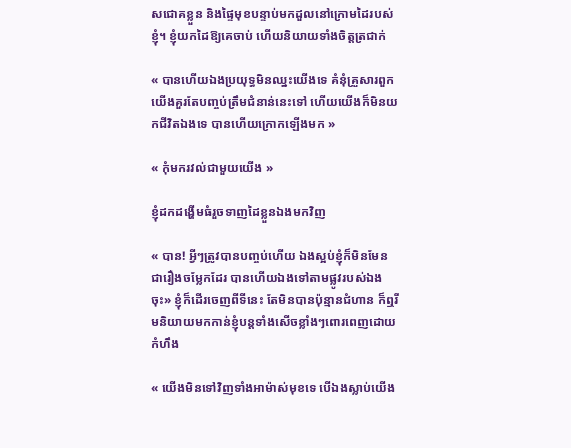សជោគខ្លួន និងផ្ទៃមុខបន្ទាប់មកដួលនៅក្រោមដៃរបស់ខ្ញុំ។ ខ្ញុំយកដៃឱ្យគេចាប់ ហើយនិយាយទាំងចិត្តត្រជាក់

« បានហើយឯងប្រយុទ្ធមិនឈ្នះយើងទេ គំនុំគ្រួសារពួកយើងគួរតែបញ្ចប់ត្រឹមជំនាន់នេះទៅ ហើយយើងក៏មិនយកជីវិតឯងទេ បានហើយក្រោកឡើងមក »

« កុំមករវល់ជាមួយយើង »

ខ្ញុំដកដង្ហើមធំរួចទាញដៃខ្លួនឯងមកវិញ

« បាន! អ្វីៗត្រូវបានបញ្ចប់ហើយ ឯងស្អប់ខ្ញុំក៏មិនមែនជារឿងចម្លែកដែរ បានហើយឯងទៅតាមផ្លូវរបស់ឯងចុះ» ខ្ញុំក៏ដើរចេញពីទីនេះ តែមិនបានប៉ុន្មានជំហាន ក៏ឮរីមនិយាយមកកាន់ខ្ញុំបន្តទាំងសើចខ្លាំងៗពោរពេញដោយកំហឹង

« យើងមិនទៅវិញទាំងអាម៉ាស់មុខទេ បើឯងស្លាប់យើង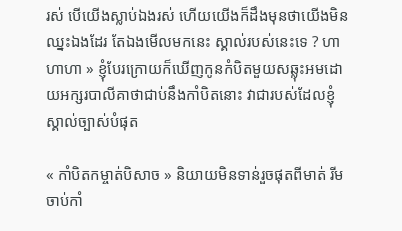រស់ បើយើងស្លាប់ឯងរស់ ហើយយើងក៏ដឹងមុនថាយើងមិនឈ្នះឯងដែរ តែឯងមើលមកនេះ ស្គាល់របស់នេះទេ ? ហាហាហា » ខ្ញុំបែរក្រោយក៏ឃើញកូនកំបិតមួយសឆ្លុះអមដោយអក្សរបាលីគាថាជាប់នឹងកាំបិតនោះ វាជារបស់ដែលខ្ញុំស្គាល់ច្បាស់បំផុត

« កាំបិតកម្ចាត់បិសាច » និយាយមិនទាន់រួចផុតពីមាត់ រីមចាប់កាំ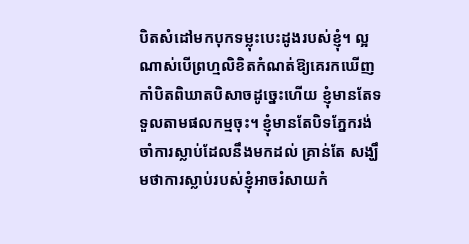បិតសំដៅមកបុកទម្លុះបេះដូងរបស់ខ្ញុំ។ ល្អណាស់បើព្រហ្មលិខិតកំណត់ឱ្យគេរកឃើញកាំបិតពិឃាតបិសាចដូច្នេះហើយ ខ្ញុំមានតែទទួលតាមផលកម្មចុះ។ ខ្ញុំមានតែបិទភ្នែករង់ចាំការស្លាប់ដែលនឹងមកដល់ គ្រាន់តែ សង្ឃឹមថាការស្លាប់របស់ខ្ញុំអាចរំសាយកំ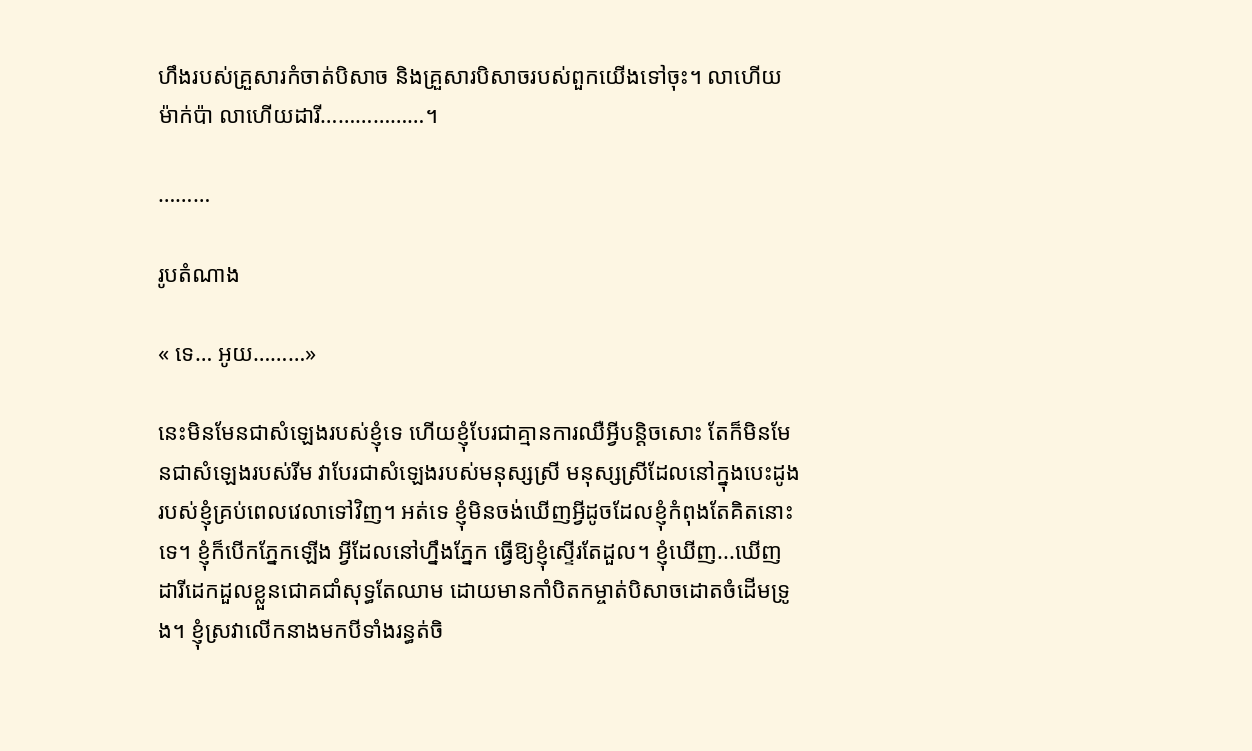ហឹងរបស់គ្រួសារកំចាត់បិសាច និងគ្រួសារបិសាចរបស់ពួកយើងទៅចុះ។ លាហើយម៉ាក់ប៉ា លាហើយដារី………………។

………

រូបតំណាង

« ទេ… អូយ………»

នេះមិនមែនជាសំឡេងរបស់ខ្ញុំទេ ហើយខ្ញុំបែរជាគ្មានការឈឺអ្វីបន្តិចសោះ តែក៏មិនមែនជាសំឡេងរបស់រីម វាបែរជាសំឡេងរបស់មនុស្សស្រី មនុស្សស្រីដែលនៅក្នុងបេះដូងរបស់ខ្ញុំគ្រប់ពេលវេលាទៅវិញ។ អត់ទេ ខ្ញុំមិនចង់ឃើញអ្វីដូចដែលខ្ញុំកំពុងតែគិតនោះទេ។ ខ្ញុំក៏បើកភ្នែកឡើង អ្វីដែលនៅហ្នឹងភ្នែក ធ្វើឱ្យខ្ញុំស្ទើរតែដួល។ ខ្ញុំឃើញ...ឃើញដារីដេកដួលខ្លួនជោគជាំសុទ្ធតែឈាម ដោយមានកាំបិតកម្ចាត់បិសាចដោតចំដើមទ្រូង។ ខ្ញុំស្រវាលើកនាងមកបីទាំងរន្ធត់ចិ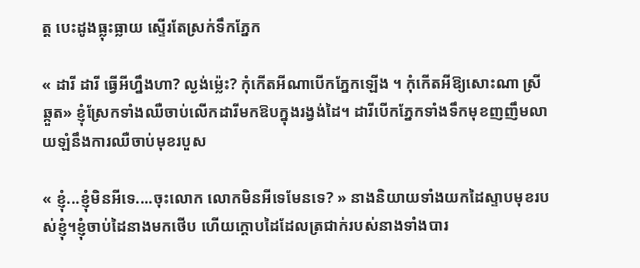ត្ត បេះដូងធ្លុះធ្លាយ ស្ទើរតែស្រក់ទឹកភ្នែក

« ដារី ដារី ធ្វើអីហ្នឹងហា? ល្ងង់ម្ល៉េះ? កុំកើតអីណាបើកភ្នែកឡើង ។ កុំកើតអីឱ្យសោះណា ស្រីឆ្កួត» ខ្ញុំស្រែកទាំងឈឺចាប់លើកដារីមកឱបក្នុងរង្វង់ដៃ។ ដារីបើកភ្នែកទាំងទឹកមុខញញឹមលាយឡំនឹងការឈឺចាប់មុខរបួស

« ខ្ញុំ...ខ្ញុំមិនអីទេ....ចុះលោក លោកមិនអីទេមែនទេ? » នាងនិយាយទាំងយកដៃស្ទាបមុខរបស់ខ្ញុំ។ខ្ញុំចាប់ដៃនាងមកថើប ហើយក្តោបដៃដែលត្រជាក់របស់នាងទាំងបារ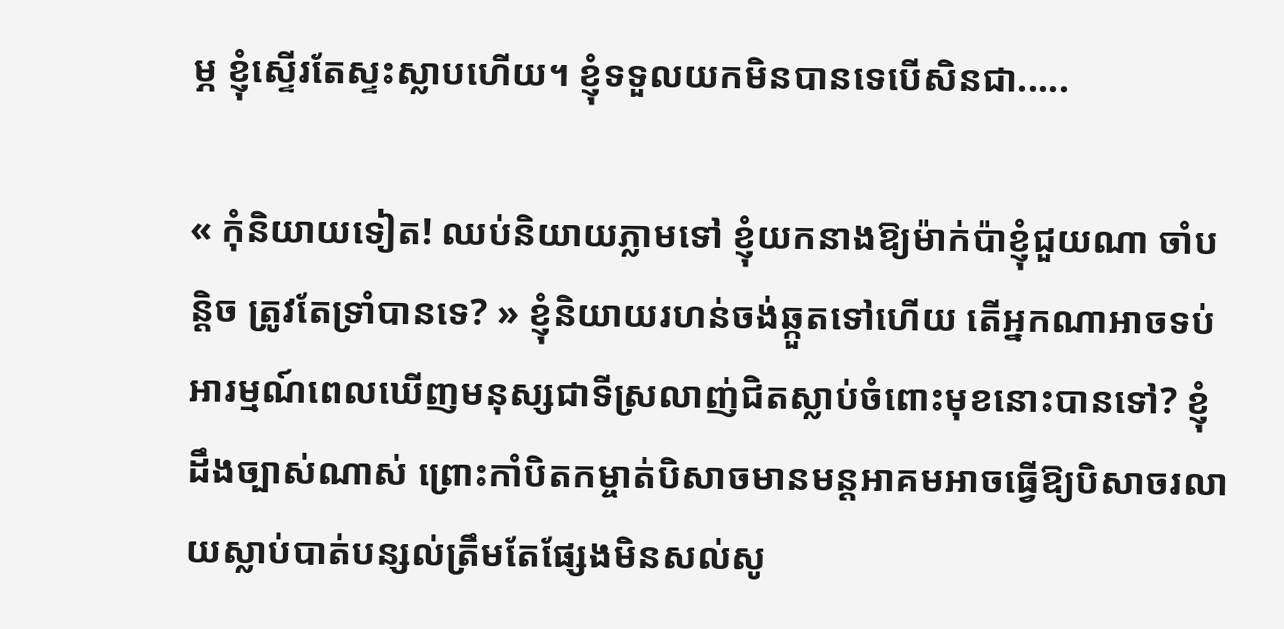ម្ភ ខ្ញុំស្ទើរតែស្ទះស្លាបហើយ។ ខ្ញុំទទួលយកមិនបានទេបើសិនជា.....

« កុំនិយាយទៀត! ឈប់និយាយភ្លាមទៅ ខ្ញុំយកនាងឱ្យម៉ាក់ប៉ាខ្ញុំជួយណា ចាំបន្តិច ត្រូវតែទ្រាំបានទេ? » ខ្ញុំនិយាយរហន់ចង់ឆ្កួតទៅហើយ តើអ្នកណាអាចទប់អារម្មណ៍ពេលឃើញមនុស្សជាទីស្រលាញ់ជិតស្លាប់ចំពោះមុខនោះបានទៅ? ខ្ញុំដឹងច្បាស់ណាស់ ព្រោះកាំបិតកម្ចាត់បិសាចមានមន្តអាគមអាចធ្វើឱ្យបិសាចរលាយស្លាប់បាត់បន្សល់ត្រឹមតែផ្សែងមិនសល់សូ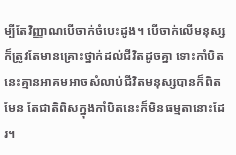ម្បីតែវិញ្ញាណបើចាក់ចំបេះដូង។ បើចាក់លើមនុស្សក៏ត្រូវតែមានគ្រោះថ្នាក់ដល់ជីវិតដូចគ្នា ទោះកាំបិតនេះគ្មានអាគមអាចសំលាប់ជីវិតមនុស្សបានក៏ពិតមែន តែជាតិពិសក្នុងកាំបិតនេះក៏មិនធម្មតានោះដែរ។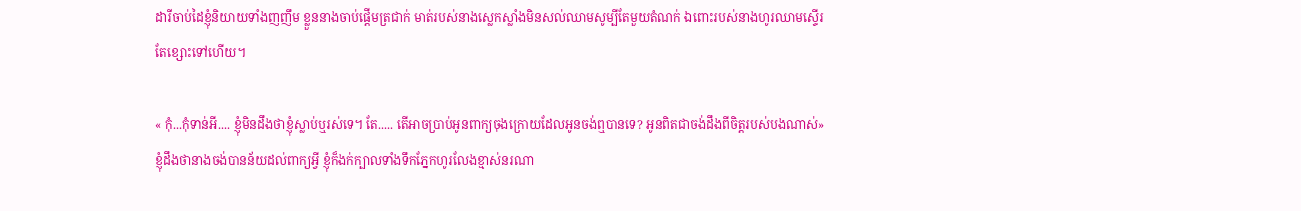ដារីចាប់ដៃខ្ញុំនិយាយទាំងញញឹម ខ្លួននាងចាប់ផ្តើមត្រជាក់ មាត់របស់នាងស្លេកស្លាំងមិនសល់ឈាមសូម្បីតែមួយតំណក់ ឯពោះរបស់នាងហូរឈាមស្ទើរតែខ្សោះទៅហើយ។

« កុំ...កុំទាន់អី.... ខ្ញុំមិនដឹងថាខ្ញុំស្លាប់ឬរស់ទេ។ តែ..... តើអាចប្រាប់អូនពាក្យចុងក្រោយដែលអូនចង់ឮបានទេ? អូនពិតជាចង់ដឹងពីចិត្តរបស់បងណាស់» ខ្ញុំដឹងថានាងចង់បានន័យដល់ពាក្យអ្វី ខ្ញុំក៏ងក់ក្បាលទាំងទឹកភ្នែកហូរលែងខ្មាស់នរណា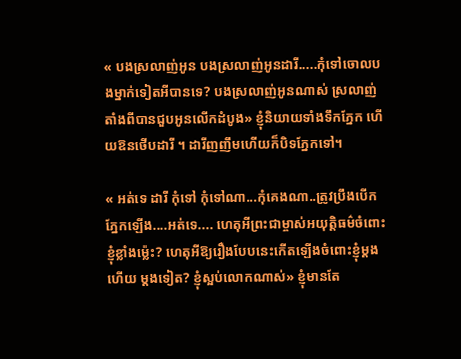« បងស្រលាញ់អូន បងស្រលាញ់អូនដារី.....កុំទៅចោលបងម្នាក់ទៀតអីបានទេ? បងស្រលាញ់អូនណាស់ ស្រលាញ់តាំងពីបានជួបអូនលើកដំបូង» ខ្ញុំនិយាយទាំងទឹកភ្នែក ហើយឱនថើបដារី ។ ដារីញញឹមហើយក៏បិទភ្នែកទៅ។

« អត់ទេ ដារី កុំទៅ កុំទៅណា...កុំគេងណា..ត្រូវប្រឹងបើកភ្នែកឡើង....អត់ទេ.... ហេតុអីព្រះជាម្ចាស់អយុត្តិធម៌ចំពោះខ្ញុំខ្លាំងម្ល៉េះ? ហេតុអីឱ្យរឿងបែបនេះកើតឡើងចំពោះខ្ញុំម្តងហើយ ម្តងទៀត? ខ្ញុំស្អប់លោកណាស់» ខ្ញុំមានតែ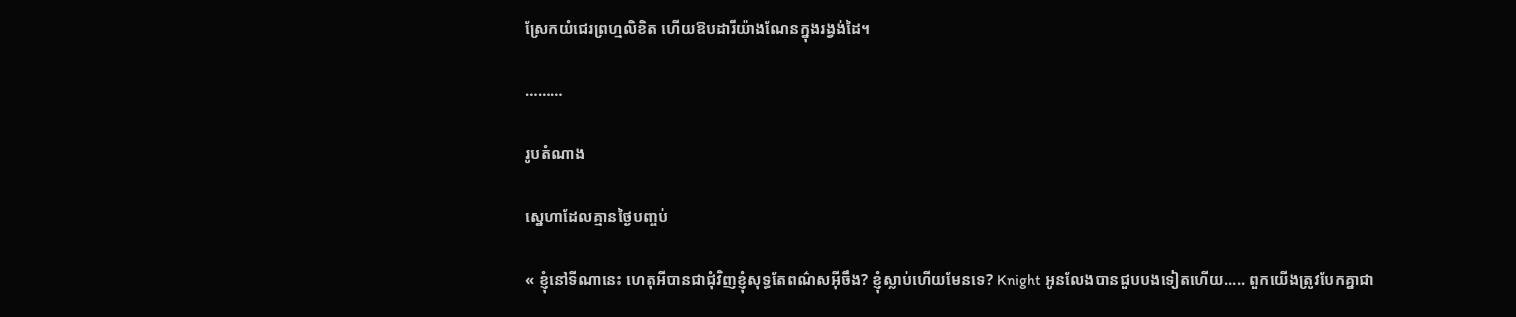ស្រែកយំជេរព្រហ្មលិខិត ហើយឱបដារីយ៉ាងណែនក្នុងរង្វង់ដៃ។

………

រូបតំណាង

ស្នេហាដែលគ្មានថ្ងៃបញ្ចប់

« ខ្ញុំនៅទីណានេះ ហេតុអីបានជាជុំវិញខ្ញុំសុទ្ធតែពណ៌សអ៊ីចឹង? ខ្ញុំស្លាប់ហើយមែនទេ? Knight អូនលែងបានជួបបងទៀតហើយ..... ពួកយើងត្រូវបែកគ្នាជា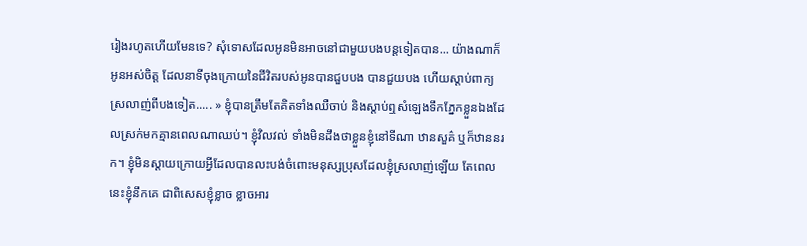រៀងរហូតហើយមែនទេ? សុំទោសដែលអូនមិនអាចនៅជាមួយបងបន្តទៀតបាន... យ៉ាងណាក៏អូនអស់ចិត្ត ដែលនាទីចុងក្រោយនៃជីវិតរបស់អូនបានជួបបង បានជួយបង ហើយស្តាប់ពាក្យស្រលាញ់ពីបងទៀត..... » ខ្ញុំបានត្រឹមតែគិតទាំងឈឺចាប់ និងស្តាប់ឮសំឡេងទឹកភ្នែកខ្លួនឯងដែលស្រក់មកគ្មានពេលណាឈប់។ ខ្ញុំវិលវល់ ទាំងមិនដឹងថាខ្លួនខ្ញុំនៅទីណា ឋានសួគ៌ ឬក៏ឋាននរក។ ខ្ញុំមិនស្តាយក្រោយអ្វីដែលបានលះបង់ចំពោះមនុស្សប្រុសដែលខ្ញុំស្រលាញ់ឡើយ តែពេលនេះខ្ញុំនឹកគេ ជាពិសេសខ្ញុំខ្លាច ខ្លាចអារ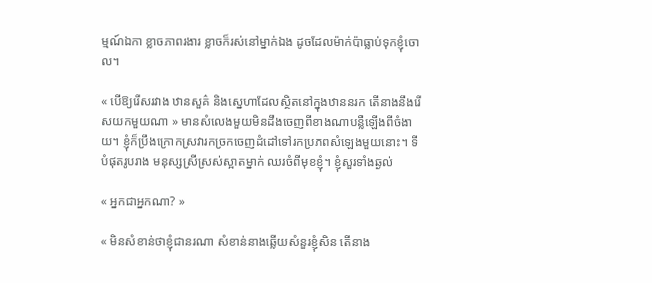ម្មណ៍ឯកា ខ្លាចភាពរងារ ខ្លាចក៏រស់នៅម្នាក់ឯង ដូចដែលម៉ាក់ប៉ាធ្លាប់ទុកខ្ញុំចោល។

« បើឱ្យរើសរវាង ឋានសួគ៌ និងស្នេហាដែលស្ថិតនៅក្នុងឋាននរក តើនាងនឹងរើសយកមួយណា » មានសំលេងមួយមិនដឹងចេញពីខាងណាបន្លឺឡើងពីចំងាយ។ ខ្ញុំក៏ប្រឹងក្រោកស្រវារកច្រកចេញដំដៅទៅរកប្រភពសំឡេងមួយនោះ។ ទីបំផុតរូបរាង មនុស្សស្រីស្រស់ស្អាតម្នាក់ ឈរចំពីមុខខ្ញុំ។ ខ្ញុំសួរទាំងឆ្ងល់

« អ្នកជាអ្នកណា? »

« មិនសំខាន់ថាខ្ញុំជានរណា សំខាន់នាងឆ្លើយសំនួរខ្ញុំសិន តើនាង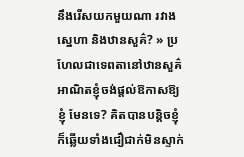នឹងរើសយកមួយណា រវាងស្នេហា និងឋានសួគ៌? » ប្រហែលជាទេពតានៅឋានសួគ៌អាណិតខ្ញុំចង់ផ្តល់ឱកាសឱ្យខ្ញុំ មែនទេ? គិតបានបន្តិចខ្ញុំក៏ឆ្លើយទាំងជឿជាក់មិនស្ទាក់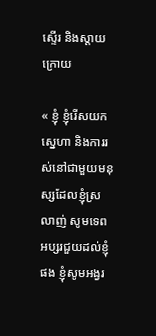ស្ទើរ និងស្តាយក្រោយ

« ខ្ញុំ ខ្ញុំរើសយកស្នេហា និងការរស់នៅជាមួយមនុស្សដែលខ្ញុំស្រលាញ់ សូមទេពអប្សរជួយដល់ខ្ញុំផង ខ្ញុំសូមអង្វរ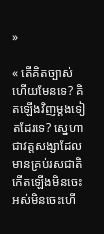»

« តើគិតច្បាស់ហើយមែនទេ? គិតឡើងវិញម្តងទៀតដែរទេ? ស្នេហាជាវត្តសង្សាដែលមានគ្រប់រសជាតិកើតឡើងមិនចេះអស់មិនចេះហើ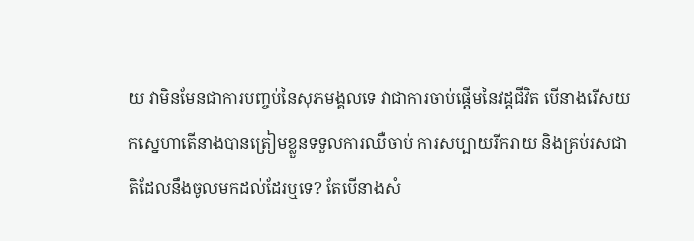យ វាមិនមែនជាការបញ្ចប់នៃសុភមង្គលទេ វាជាការចាប់ផ្តើមនៃវដ្តជីវិត បើនាងរើសយកស្នេហាតើនាងបានត្រៀមខ្លួនទទួលការឈឺចាប់ ការសប្បាយរីករាយ និងគ្រប់រសជាតិដែលនឹងចូលមកដល់ដែរឬទេ? តែបើនាងសំ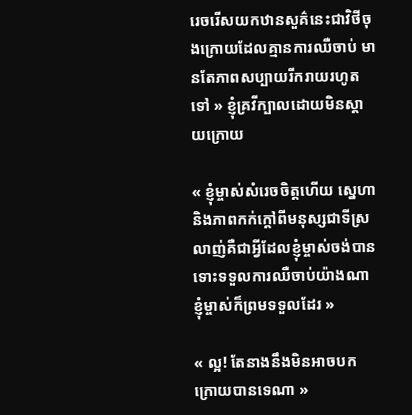រេចរើសយកឋានសួគ៌នេះជាវិថីចុងក្រោយដែលគ្មានការឈឺចាប់ មានតែភាពសប្បាយរីករាយរហូតទៅ » ខ្ញុំគ្រវីក្បាលដោយមិនស្តាយក្រោយ

« ខ្ញុំម្ចាស់សំរេចចិត្តហើយ ស្នេហា និងភាពកក់ក្តៅពីមនុស្សជាទីស្រលាញ់គឺជាអ្វីដែលខ្ញុំម្ចាស់ចង់បាន ទោះទទួលការឈឺចាប់យ៉ាងណា ខ្ញុំម្ចាស់ក៏ព្រមទទួលដែរ »

« ល្អ! តែនាងនឹងមិនអាចបកក្រោយបានទេណា »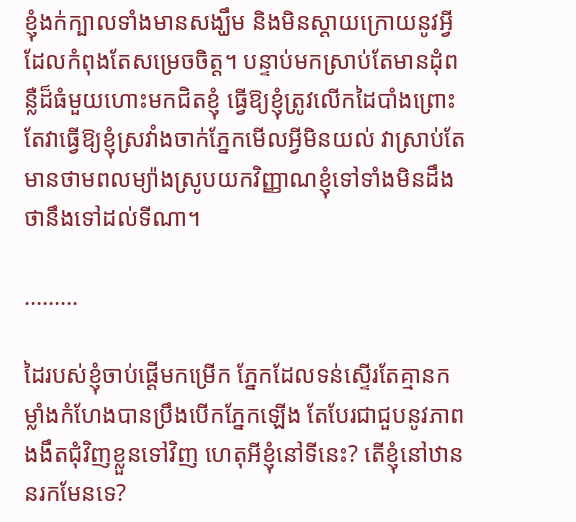ខ្ញុំងក់ក្បាលទាំងមានសង្ឃឹម និងមិនស្តាយក្រោយនូវអ្វីដែលកំពុងតែសម្រេចចិត្ត។ បន្ទាប់មកស្រាប់តែមានដុំពន្លឺដ៏ធំមួយហោះមកជិតខ្ញុំ ធ្វើឱ្យខ្ញុំត្រូវលើកដៃបាំងព្រោះតែវាធ្វើឱ្យខ្ញុំស្រវាំងចាក់ភ្នែកមើលអ្វីមិនយល់ វាស្រាប់តែមានថាមពលម្យ៉ាងស្រូបយកវិញ្ញាណខ្ញុំទៅទាំងមិនដឹងថានឹងទៅដល់ទីណា។

………

ដៃរបស់ខ្ញុំចាប់ផ្តើមកម្រើក ភ្នែកដែលទន់ស្ទើរតែគ្មានកម្លាំងកំហែងបានប្រឹងបើកភ្នែកឡើង តែបែរជាជួបនូវភាពងងឹតជុំវិញខ្លួនទៅវិញ ហេតុអីខ្ញុំនៅទីនេះ? តើខ្ញុំនៅឋាននរកមែនទេ?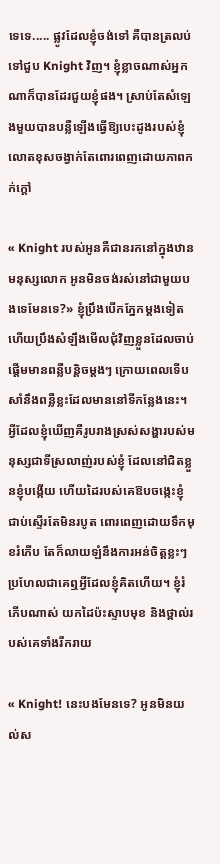ទេទេ..... ផ្លូវដែលខ្ញុំចង់ទៅ គឺបានត្រលប់ទៅជួប Knight វិញ។ ខ្ញុំខ្លាចណាស់អ្នកណាក៏បានដែរជួយខ្ញុំផង។ ស្រាប់តែសំឡេងមួយបានបន្លឺឡើងធ្វើឱ្យបេះដូងរបស់ខ្ញុំលោតខុសចង្វាក់តែពោរពេញដោយភាពកក់ក្តៅ

« Knight របស់អូនគឺជានរកនៅក្នុងឋានមនុស្សលោក អូនមិនចង់រស់នៅជាមួយបងទេមែនទេ?» ខ្ញុំប្រឹងបើកភ្នែកម្តងទៀត ហើយប្រឹងសំឡឹងមើលជុំវិញខ្លួនដែលចាប់ផ្តើមមានពន្លឺបន្តិចម្តងៗ ក្រោយពេលទើបសាំនឹងពន្លឺខ្លះដែលមាននៅទីកន្លែងនេះ។ អ្វីដែលខ្ញុំឃើញគឺរូបរាងស្រស់សង្ហារបស់មនុស្សជាទីស្រលាញ់របស់ខ្ញុំ ដែលនៅជិតខ្លួនខ្ញុំបង្កើយ ហើយដៃរបស់គេឱបចង្កេះខ្ញុំជាប់ស្ទើរតែមិនរបូត ពោរពេញដោយទឹកមុខរំភើប តែក៏លាយឡំនឹងការអន់ចិត្តខ្លះៗ ប្រហែលជាគេឮអ្វីដែលខ្ញុំគិតហើយ។ ខ្ញុំរំភើបណាស់ យកដៃប៉ះស្ទាបមុខ និងថ្ពាល់របស់គេទាំងរីករាយ

« Knight! នេះបងមែនទេ? អូនមិនយល់ស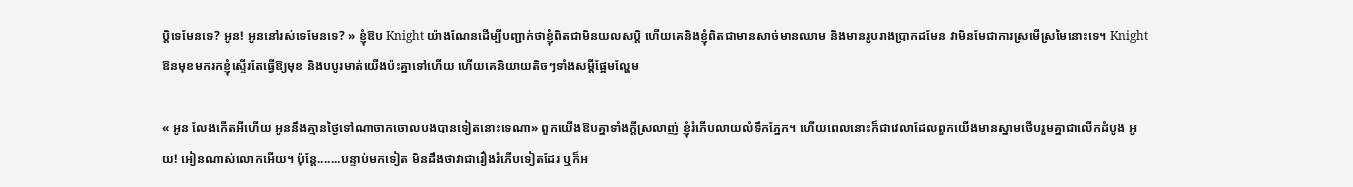ប្តិទេមែនទេ? អូន! អូននៅរស់ទេមែនទេ? » ខ្ញុំឱប Knight យ៉ាងណែនដើម្បីបញ្ជាក់ថាខ្ញុំពិតជាមិនយលសប្តិ ហើយគេនិងខ្ញុំពិតជាមានសាច់មានឈាម និងមានរូបរាងប្រាកដមែន វាមិនមែជាការស្រមើស្រមៃនោះទេ។ Knight ឱនមុខមករកខ្ញុំស្ទើរតែធ្វើឱ្យមុខ និងបបូរមាត់យើងប៉ះគ្នាទៅហើយ ហើយគេនិយាយតិចៗទាំងសម្តីផ្អែមល្ហែម

« អូន លែងកើតអីហើយ អូននឹងគ្មានថ្ងៃទៅណាចាកចោលបងបានទៀតនោះទេណា» ពួកយើងឱបគ្នាទាំងក្តីស្រលាញ់ ខ្ញុំរំភើបលាយលំទឹកភ្នែក។ ហើយពេលនោះក៏ជាវេលាដែលពួកយើងមានស្នាមថើបរួមគ្នាជាលើកដំបូង អូយ! អៀនណាស់លោកអើយ។ ប៉ុន្តែ.......បន្ទាប់មកទៀត មិនដឹងថាវាជារឿងរំភើបទៀតដែរ ឬក៏អ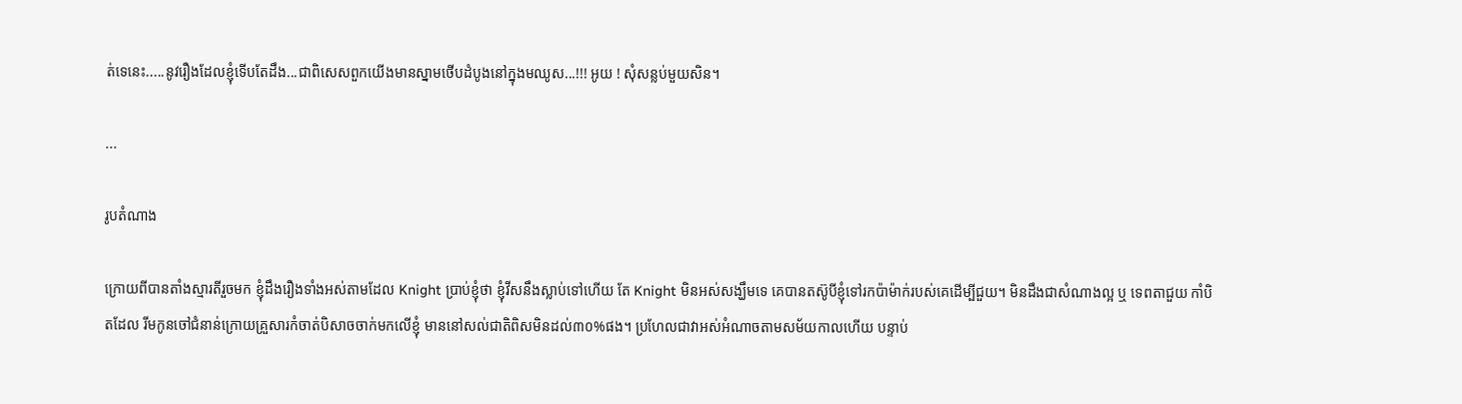ត់ទេនេះ.....នូវរឿងដែលខ្ញុំទើបតែដឹង...ជាពិសេសពួកយើងមានស្នាមថើបដំបូងនៅក្នុងមឈូស...!!! អូយ ! សុំសន្លប់មួយសិន។

...

រូបតំណាង

ក្រោយពីបានតាំងស្មារតីរួចមក ខ្ញុំដឹងរឿងទាំងអស់តាមដែល Knight ប្រាប់ខ្ញុំថា ខ្ញុំវីសនឹងស្លាប់ទៅហើយ តែ Knight មិនអស់សង្ឃឹមទេ គេបានតស៊ូបីខ្ញុំទៅរកប៉ាម៉ាក់របស់គេដើម្បីជួយ។ មិនដឹងជាសំណាងល្អ ឬ ទេពតាជួយ កាំបិតដែល រីមកូនចៅជំនាន់ក្រោយគ្រួសារកំចាត់បិសាចចាក់មកលើខ្ញុំ មាននៅសល់ជាតិពិសមិនដល់៣០%ផង។ ប្រហែលជាវាអស់អំណាចតាមសម័យកាលហើយ បន្ទាប់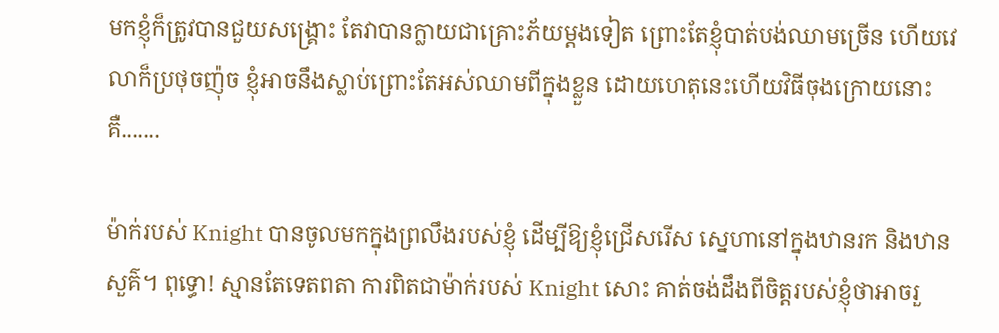មកខ្ញុំក៏ត្រូវបានជួយសង្គ្រោះ តែវាបានក្លាយជាគ្រោះភ័យម្តងទៀត ព្រោះតែខ្ញុំបាត់បង់ឈាមច្រើន ហើយវេលាក៏ប្រថុចញ៉ុច ខ្ញុំអាចនឹងស្លាប់ព្រោះតែអស់ឈាមពីក្នុងខ្លួន ដោយហេតុនេះហើយវិធីចុងក្រោយនោះគឺ.......

ម៉ាក់របស់ Knight បានចូលមកក្នុងព្រលឹងរបស់ខ្ញុំ ដើម្បីឱ្យខ្ញុំជ្រើសរើស ស្នេហានៅក្នុងឋានរក និងឋានសួគ៌។ ពុទ្ធោ! ស្មានតែទេតពតា ការពិតជាម៉ាក់របស់ Knight សោះ គាត់ចង់ដឹងពីចិត្តរបស់ខ្ញុំថាអាចរួ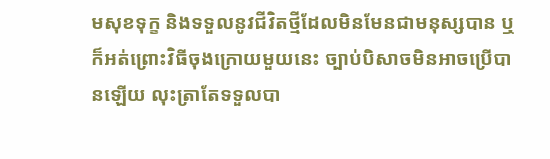មសុខទុក្ខ និងទទួលនូវជីវិតថ្មីដែលមិនមែនជាមនុស្សបាន ឬក៏អត់ព្រោះវិធីចុងក្រោយមួយនេះ ច្បាប់បិសាចមិនអាចប្រើបានឡើយ លុះត្រាតែទទួលបា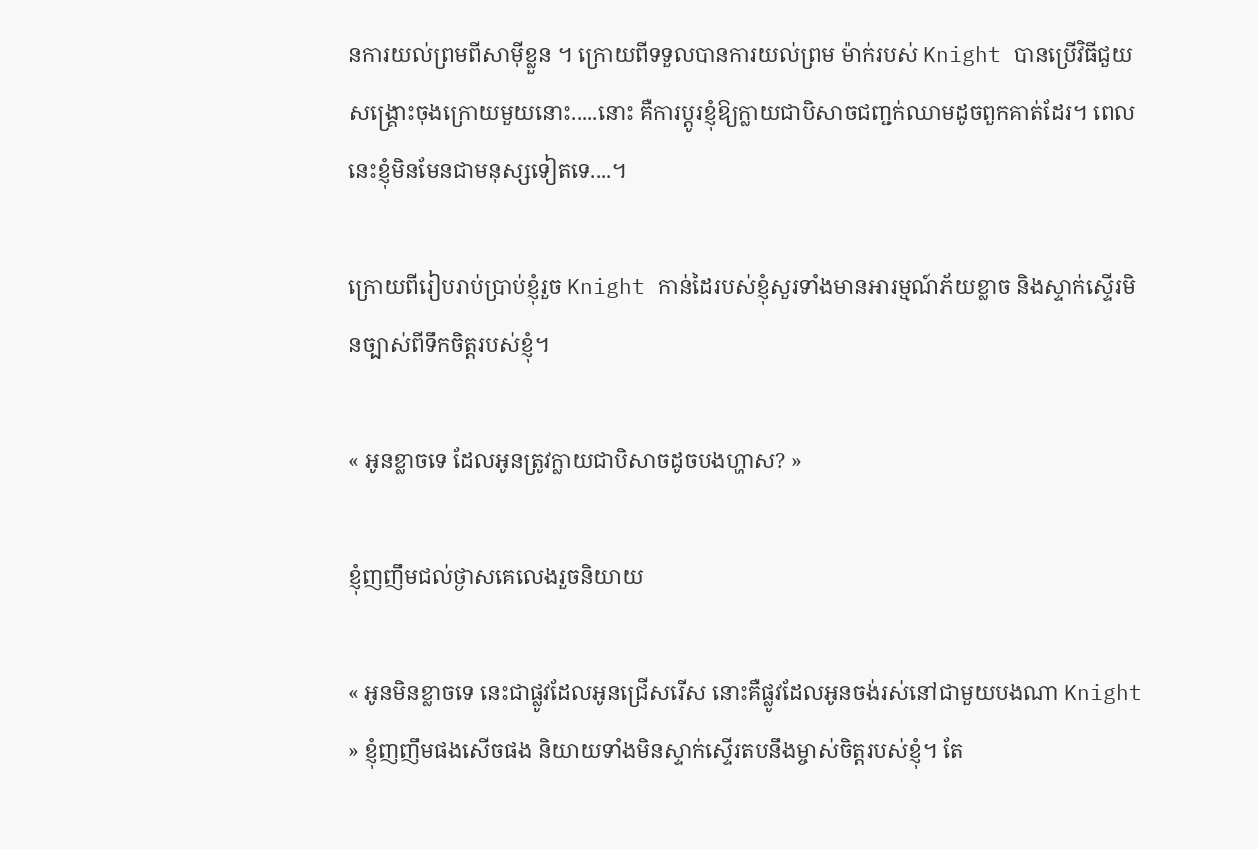នការយល់ព្រមពីសាម៉ីខ្លួន ។ ក្រោយពីទទួលបានការយល់ព្រម ម៉ាក់របស់ Knight បានប្រើវិធីជួយសង្គ្រោះចុងក្រោយមួយនោះ.....នោះ គឺការប្តូរខ្ញុំឱ្យក្លាយជាបិសាចជញ្ជក់ឈាមដូចពួកគាត់ដែរ។ ពេលនេះខ្ញុំមិនមែនជាមនុស្សទៀតទេ....។

ក្រោយពីរៀបរាប់ប្រាប់ខ្ញុំរួច Knight កាន់ដៃរបស់ខ្ញុំសួរទាំងមានអារម្មណ៍ភ័យខ្លាច និងស្ទាក់ស្ទើរមិនច្បាស់ពីទឹកចិត្តរបស់ខ្ញុំ។

« អូនខ្លាចទេ ដែលអូនត្រូវក្លាយជាបិសាចដូចបងហ្ហាស? »

ខ្ញុំញញឹមជល់ថ្ងាសគេលេងរួចនិយាយ

« អូនមិនខ្លាចទេ នេះជាផ្លូវដែលអូនជ្រើសរើស នោះគឺផ្លូវដែលអូនចង់រស់នៅជាមួយបងណា Knight » ខ្ញុំញញឹមផងសើចផង និយាយទាំងមិនស្ទាក់ស្ទើរតបនឹងម្ចាស់ចិត្តរបស់ខ្ញុំ។ តែ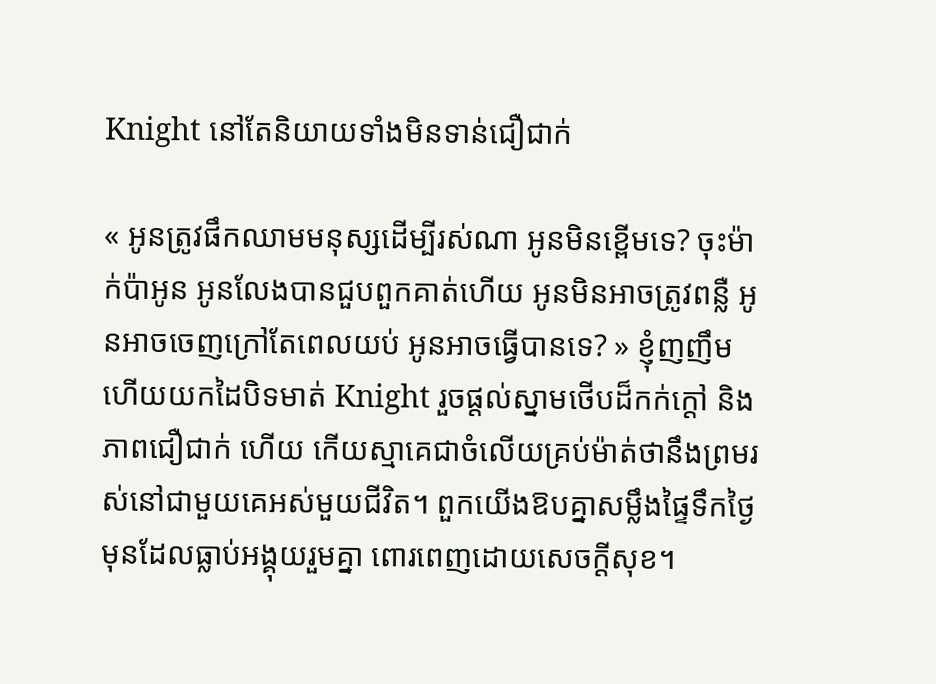Knight នៅតែនិយាយទាំងមិនទាន់ជឿជាក់

« អូនត្រូវផឹកឈាមមនុស្សដើម្បីរស់ណា អូនមិនខ្ពើមទេ? ចុះម៉ាក់ប៉ាអូន អូនលែងបានជួបពួកគាត់ហើយ អូនមិនអាចត្រូវពន្លឺ អូនអាចចេញក្រៅតែពេលយប់ អូនអាចធ្វើបានទេ? » ខ្ញុំញញឹមហើយយកដៃបិទមាត់ Knight រួចផ្តល់ស្នាមថើបដ៏កក់ក្តៅ និងភាពជឿជាក់ ហើយ កើយស្មាគេជាចំលើយគ្រប់ម៉ាត់ថានឹងព្រមរស់នៅជាមួយគេអស់មួយជីវិត។ ពួកយើងឱបគ្នាសម្លឹងផ្ទៃទឹកថ្ងៃមុនដែលធ្លាប់អង្គុយរួមគ្នា ពោរពេញដោយសេចក្តីសុខ។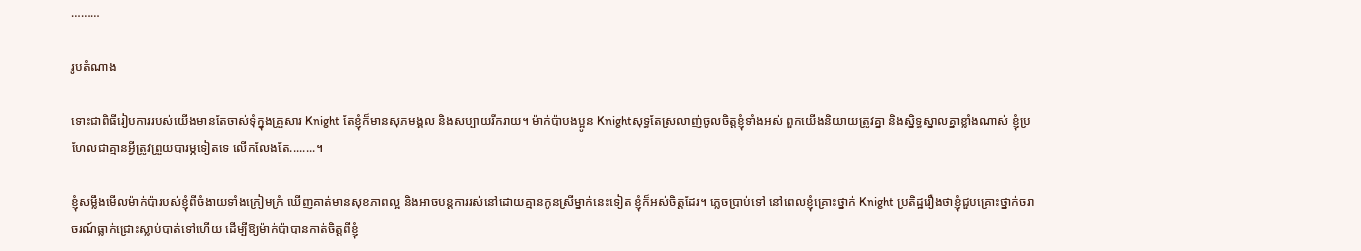………

រូបតំណាង

ទោះជាពិធីរៀបការរបស់យើងមានតែចាស់ទុំក្នុងគ្រួសារ Knight តែខ្ញុំក៏មានសុភមង្គល និងសប្បាយរីករាយ។ ម៉ាក់ប៉ាបងប្អូន Knightសុទ្ធតែស្រលាញ់ចូលចិត្តខ្ញុំទាំងអស់ ពួកយើងនិយាយត្រូវគ្នា និងស្និទ្ធស្នាលគ្នាខ្លាំងណាស់ ខ្ញុំប្រហែលជាគ្មានអ្វីត្រូវព្រួយបារម្ភទៀតទេ លើកលែងតែ........។

ខ្ញុំសម្លឹងមើលម៉ាក់ប៉ារបស់ខ្ញុំពីចំងាយទាំងក្រៀមក្រំ ឃើញគាត់មានសុខភាពល្អ និងអាចបន្តការរស់នៅដោយគ្មានកូនស្រីម្នាក់នេះទៀត ខ្ញុំក៏អស់ចិត្តដែរ។ ភ្លេចប្រាប់ទៅ នៅពេលខ្ញុំគ្រោះថ្នាក់ Knight ប្រតិដ្ឋរឿងថាខ្ញុំជួបគ្រោះថ្នាក់ចរាចរណ៍ធ្លាក់ជ្រោះស្លាប់បាត់ទៅហើយ ដើម្បីឱ្យម៉ាក់ប៉ាបានកាត់ចិត្តពីខ្ញុំ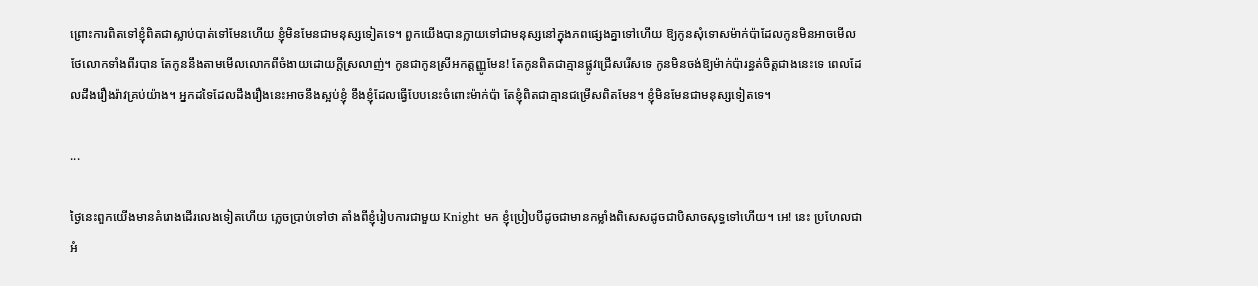ព្រោះការពិតទៅខ្ញុំពិតជាស្លាប់បាត់ទៅមែនហើយ ខ្ញុំមិនមែនជាមនុស្សទៀតទេ។ ពួកយើងបានក្លាយទៅជាមនុស្សនៅក្នុងភពផ្សេងគ្នាទៅហើយ ឱ្យកូនសុំទោសម៉ាក់ប៉ាដែលកូនមិនអាចមើលថែលោកទាំងពីរបាន តែកូននឹងតាមមើលលោកពីចំងាយដោយក្តីស្រលាញ់។ កូនជាកូនស្រីអកត្តញ្ញូមែន! តែកូនពិតជាគ្មានផ្លូវជ្រើសរើសទេ កូនមិនចង់ឱ្យម៉ាក់ប៉ារន្ធត់ចិត្តជាងនេះទេ ពេលដែលដឹងរឿងរ៉ាវគ្រប់យ៉ាង។ អ្នកដទៃដែលដឹងរឿងនេះអាចនឹងស្អប់ខ្ញុំ ខឹងខ្ញុំដែលធ្វើបែបនេះចំពោះម៉ាក់ប៉ា តែខ្ញុំពិតជាគ្មានជម្រើសពិតមែន។ ខ្ញុំមិនមែនជាមនុស្សទៀតទេ។

...

ថ្ងៃនេះពួកយើងមានគំរោងដើរលេងទៀតហើយ ភ្លេចប្រាប់ទៅថា តាំងពីខ្ញុំរៀបការជាមួយ Knight មក ខ្ញុំប្រៀបបីដូចជាមានកម្លាំងពិសេសដូចជាបិសាចសុទ្ធទៅហើយ។ អេ! នេះ ប្រហែលជាអំ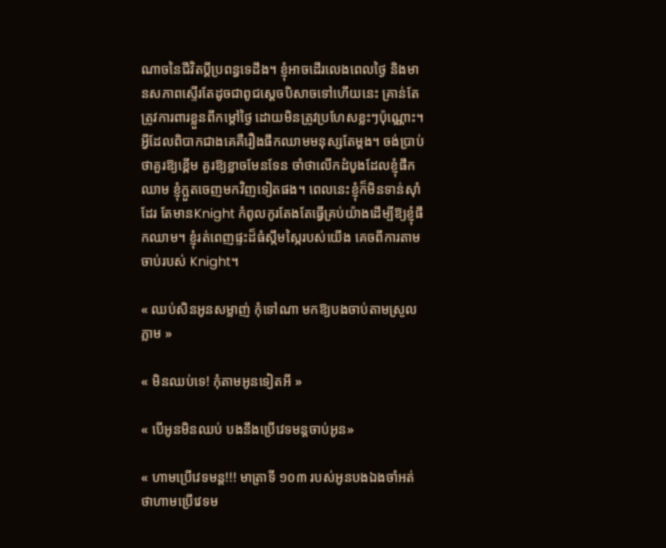ណាចនៃជីវិតប្តីប្រពន្ធទេដឹង។ ខ្ញុំអាចដើរលេងពេលថ្ងៃ និងមានសភាពស្ទើរតែដូចជាពូជស្តេចបិសាចទៅហើយនេះ គ្រាន់តែ ត្រូវការពារខ្លួនពីកម្តៅថ្ងៃ ដោយមិនត្រូវប្រហែសខ្លះៗប៉ុណ្ណោះ។ អ្វីដែលពិបាកជាងគេគឺរឿងផឹកឈាមមនុស្សតែម្តង។ ចង់ប្រាប់ថាគួរឱ្យខ្ពើម គួរឱ្យខ្លាចមែនទែន ចាំថាលើកដំបូងដែលខ្ញុំផឹកឈាម ខ្ញុំក្អួតចេញមកវិញទៀតផង។ ពេលនេះខ្ញុំក៏មិនទាន់ស៊ាំដែរ តែមានKnight កំពូលកូរតែងតែធ្វើគ្រប់យ៉ាងដើម្បីឱ្យខ្ញុំផឹកឈាម។ ខ្ញុំរត់ពេញផ្ទះដ៏ធំស្កឹមស្កៃរបស់យើង គេចពីការតាមចាប់របស់ Knight។

« ឈប់សិនអូនសម្លាញ់ កុំទៅណា មកឱ្យបងចាប់តាមស្រួលភ្លាម »

« មិនឈប់ទេ! កុំតាមអូនទៀតអី »

« បើអូនមិនឈប់ បងនឹងប្រើវេទមន្តចាប់អូន»

« ហាមប្រើវេទមន្ត!!! មាត្រាទី ១០៣ របស់អូនបងឯងចាំអត់ថាហាមប្រើវេទម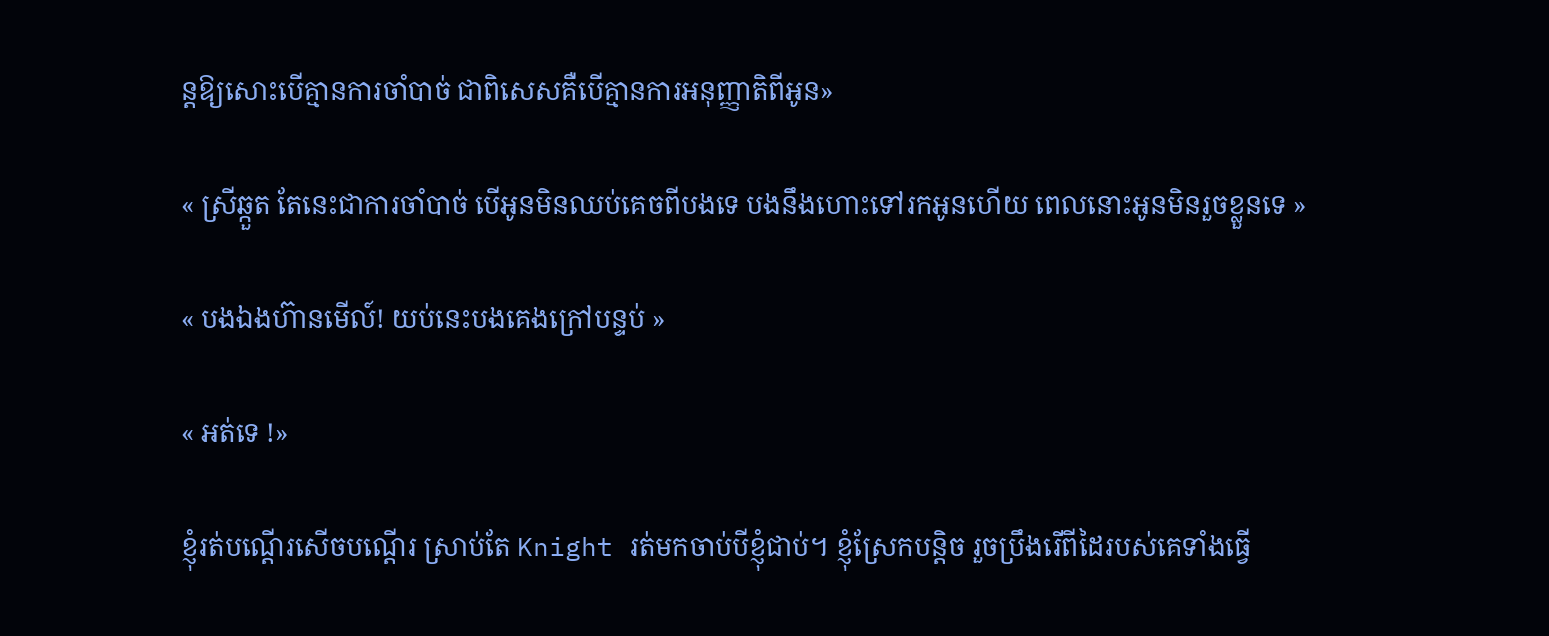ន្តឱ្យសោះបើគ្មានការចាំបាច់ ជាពិសេសគឺបើគ្មានការអនុញ្ញាតិពីអូន»

« ស្រីឆ្កួត តែនេះជាការចាំបាច់ បើអូនមិនឈប់គេចពីបងទេ បងនឹងហោះទៅរកអូនហើយ ពេលនោះអូនមិនរួចខ្លួនទេ »

« បងឯងហ៊ានមើល៍! យប់នេះបងគេងក្រៅបន្ទប់ »

« អត់ទេ !»

ខ្ញុំរត់បណ្តើរសើចបណ្តើរ ស្រាប់តែ Knight រត់មកចាប់បីខ្ញុំជាប់។ ខ្ញុំស្រែកបន្តិច រួចប្រឹងរើពីដៃរបស់គេទាំងធ្វើ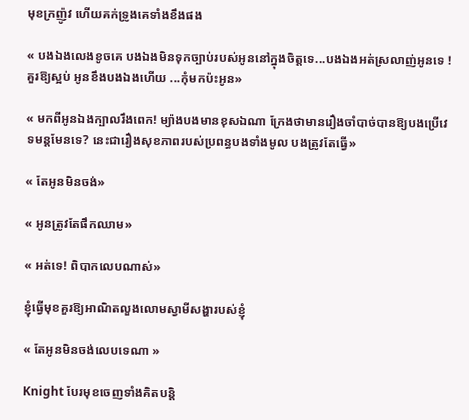មុខក្រញ៉ូវ ហើយគក់ទ្រូងគេទាំងខឹងផង

« បងឯងលេងខូចគេ បងឯងមិនទុកច្បាប់របស់អូននៅក្នុងចិត្តទេ...បងឯងអត់ស្រលាញ់អូនទេ ! គួរឱ្យស្អប់ អូនខឹងបងឯងហើយ ...កុំមកប៉ះអូន»

« មកពីអូនឯងក្បាលរឹងពេក! ម្យ៉ាងបងមានខុសឯណា ក្រែងថាមានរឿងចាំបាច់បានឱ្យបងប្រើវេទមន្តមែនទេ? នេះជារឿងសុខភាពរបស់ប្រពន្ធបងទាំងមូល បងត្រូវតែធ្វើ»

« តែអូនមិនចង់»

« អូនត្រូវតែផឹកឈាម»

« អត់ទេ! ពិបាកលេបណាស់»

ខ្ញុំធ្វើមុខគួរឱ្យអាណិតលួងលោមស្វាមីសង្ហារបស់ខ្ញុំ

« តែអូនមិនចង់លេបទេណា »

Knight បែរមុខចេញទាំងគិតបន្តិ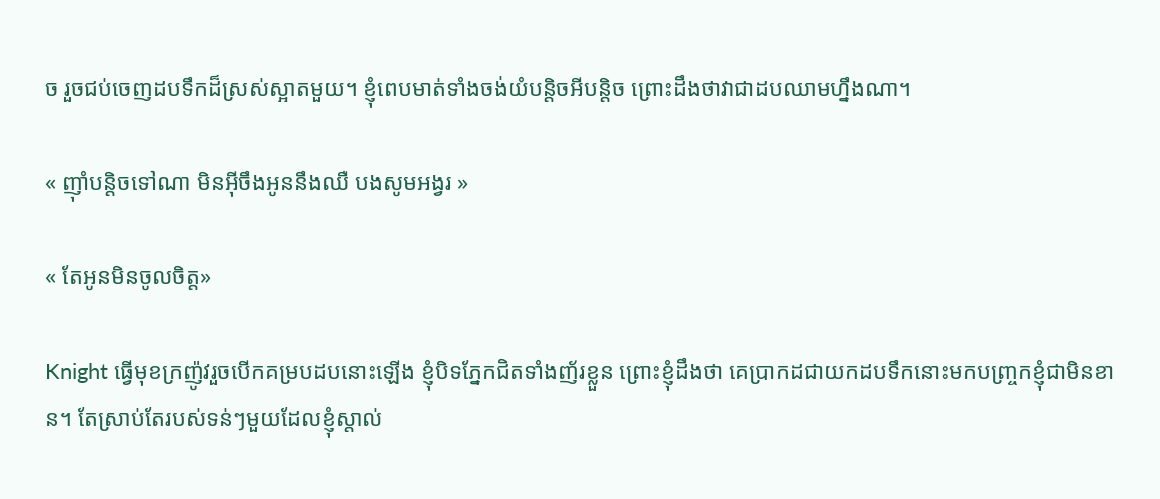ច រួចជប់ចេញដបទឹកដ៏ស្រស់ស្អាតមួយ។ ខ្ញុំពេបមាត់ទាំងចង់យំបន្តិចអីបន្តិច ព្រោះដឹងថាវាជាដបឈាមហ្នឹងណា។

« ញ៉ាំបន្តិចទៅណា មិនអ៊ីចឹងអូននឹងឈឺ បងសូមអង្វរ »

« តែអូនមិនចូលចិត្ត»

Knight ធ្វើមុខក្រញ៉ូវរួចបើកគម្របដបនោះឡើង ខ្ញុំបិទភ្នែកជិតទាំងញ័រខ្លួន ព្រោះខ្ញុំដឹងថា គេប្រាកដជាយកដបទឹកនោះមកបញ្ច្រកខ្ញុំជាមិនខាន។ តែស្រាប់តែរបស់ទន់ៗមួយដែលខ្ញុំស្តាល់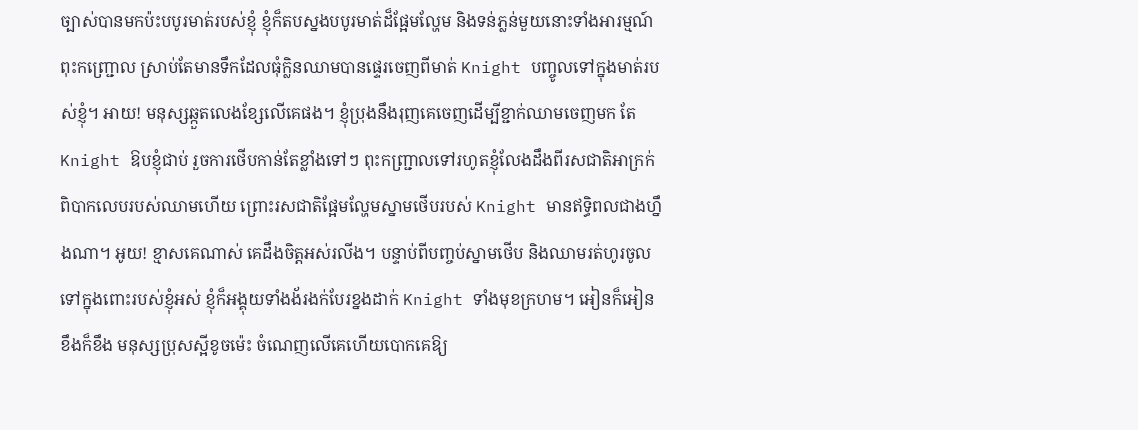ច្បាស់បានមកប៉ះបបូរមាត់របស់ខ្ញុំ ខ្ញុំក៏តបស្នងបបូរមាត់ដ៏ផ្អែមល្ហែម និងទន់ភ្លន់មួយនោះទាំងអារម្មណ៍ពុះកញ្ជ្រោល ស្រាប់តែមានទឹកដែលធុំក្លិនឈាមបានផ្ទេរចេញពីមាត់ Knight បញ្ចូលទៅក្នុងមាត់របស់ខ្ញុំ។ អាយ! មនុស្សឆ្កួតលេងខ្សែលើគេផង។ ខ្ញុំប្រុងនឹងរុញគេចេញដើម្បីខ្ជាក់ឈាមចេញមក តែKnight ឱបខ្ញុំជាប់ រួចការថើបកាន់តែខ្លាំងទៅៗ ពុះកញ្ជ្រាលទៅរហូតខ្ញុំលែងដឹងពីរសជាតិអាក្រក់ពិបាកលេបរបស់ឈាមហើយ ព្រោះរសជាតិផ្អែមល្ហែមស្នាមថើបរបស់ Knight មានឥទ្ធិពលជាងហ្នឹងណា។ អូយ! ខ្មាសគេណាស់ គេដឹងចិត្តអស់រលីង។ បន្ទាប់ពីបញ្ចប់ស្នាមថើប និងឈាមរត់ហូរចូលទៅក្នុងពោះរបស់ខ្ញុំអស់ ខ្ញុំក៏អង្គុយទាំងង័រងក់បែរខ្នងដាក់ Knight ទាំងមុខក្រហម។ អៀនក៏អៀន ខឹងក៏ខឹង មនុស្សប្រុសស្អីខូចម៉េះ ចំណេញលើគេហើយបោកគេឱ្យ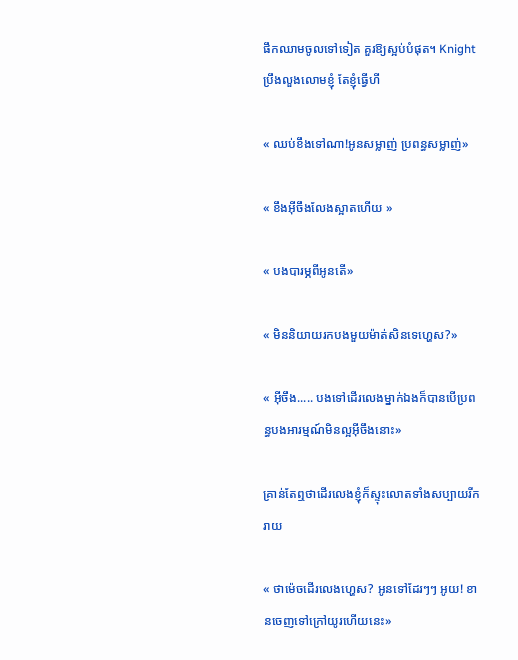ផឹកឈាមចូលទៅទៀត គួរឱ្យស្អប់បំផុត។ Knight ប្រឹងលួងលោមខ្ញុំ តែខ្ញុំធ្វើហី

« ឈប់ខឹងទៅណា!អូនសម្លាញ់ ប្រពន្ធសម្លាញ់»

« ខឹងអ៊ីចឹងលែងស្អាតហើយ »

« បងបារម្ភពីអូនតើ»

« មិននិយាយរកបងមួយម៉ាត់សិនទេហ្ហេស?»

« អ៊ីចឹង..... បងទៅដើរលេងម្នាក់ឯងក៏បានបើប្រពន្ធបងអារម្មណ៍មិនល្អអ៊ីចឹងនោះ»

គ្រាន់តែឮថាដើរលេងខ្ញុំក៏ស្ទុះលោតទាំងសប្បាយរីករាយ

« ថាម៉េចដើរលេងហ្ហេស? អូនទៅដែរៗៗ អូយ! ខានចេញទៅក្រៅយូរហើយនេះ»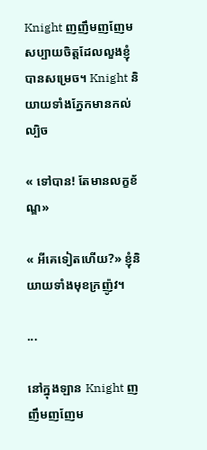Knight ញញឹមញញែមសប្បាយចិត្តដែលលួងខ្ញុំបានសម្រេច។ Knight និយាយទាំងភ្នែកមានកល់ល្បិច

« ទៅបាន! តែមានលក្ខខ័ណ្ឌ»

« អីគេទៀតហើយ?» ខ្ញុំនិយាយទាំងមុខក្រញ៉ូវ។

...

នៅក្នុងឡាន Knight ញញឹមញញែម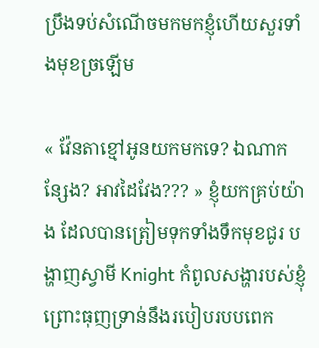ប្រឹងទប់សំណើចមកមកខ្ញុំហើយសួរទាំងមុខច្រឡើម

« វ៉ែនតាខ្មៅអូនយកមកទេ? ឯណាកន្សែង? អាវដៃវែង??? » ខ្ញុំយកគ្រប់យ៉ាង ដែលបានត្រៀមទុកទាំងទឹកមុខជូរ បង្ហាញស្វាមី Knight កំពូលសង្ហារបស់ខ្ញុំ ព្រោះធុញទ្រាន់នឹងរបៀបរបបពេក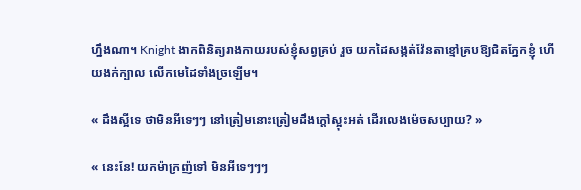ហ្នឹងណា។ Knight ងាកពិនិត្យរាងកាយរបស់ខ្ញុំសព្វគ្រប់ រួច យកដៃសង្កត់វ៉ែនតាខ្មៅគ្របឱ្យជិតភ្នែកខ្ញុំ ហើយងក់ក្បាល លើកមេដៃទាំងច្រឡើម។

« ដឹងស្អីទេ ថាមិនអីទេៗៗ នៅត្រៀមនោះត្រៀមដឹងក្តៅស្អុះអត់ ដើរលេងម៉េចសប្បាយ? »

« នេះនែ! យកម៉ាក្រញ៉ទៅ មិនអីទេៗៗៗ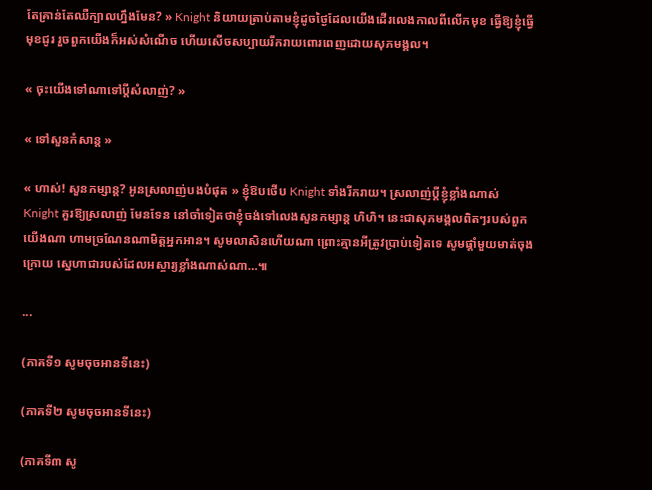តែគ្រាន់តែឈឺក្បាលហ្នឹងមែន? » Knight និយាយត្រាប់តាមខ្ញុំដូចថ្ងៃដែលយើងដើរលេងកាលពីលើកមុខ ធ្វើឱ្យខ្ញុំធ្វើមុខជូរ រួចពួកយើងក៏អស់សំណើច ហើយសើចសប្បាយរីករាយពោរពេញដោយសុភមង្គល។

« ចុះយើងទៅណាទៅប្តីសំលាញ់? »

« ទៅសួនកំសាន្ត »

« ហាស់! សួនកម្សាន្ត? អូនស្រលាញ់បងបំផុត » ខ្ញុំឱបថើប Knight ទាំងរីករាយ។ ស្រលាញ់ប្តីខ្ញុំខ្លាំងណាស់ Knight គួរឱ្យស្រលាញ់ មែនទែន នៅចាំទៀតថាខ្ញុំចង់ទៅលេងសួនកម្សាន្ត ហិហិ។ នេះជាសុភមង្គលពិតៗរបស់ពួកយើងណា ហាមច្រណែនណាមិត្តអ្នកអាន។ សូមលាសិនហើយណា ព្រោះគ្មានអីត្រូវប្រាប់ទៀតទេ សូមផ្តាំមួយមាត់ចុងក្រោយ ស្នេហាជារបស់ដែលអស្ចារ្យខ្លាំងណាស់ណា…៕

...

(ភាគទី១ សូមចុចអានទីនេះ)

(ភាគទី២ សូមចុចអានទីនេះ)

(ភាគទី៣ សូ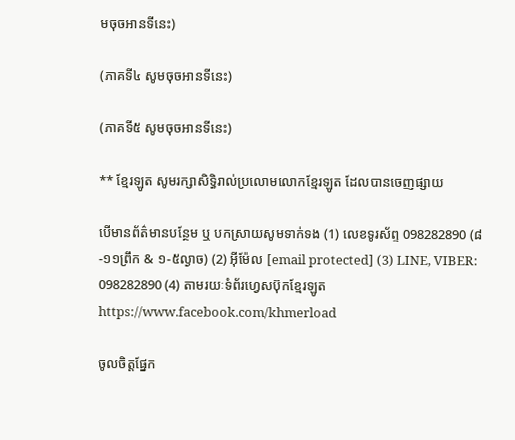មចុចអានទីនេះ)

(ភាគទី៤ សូមចុចអានទីនេះ)

(ភាគទី៥ សូមចុចអានទីនេះ)

** ខ្មែរឡូត សូមរក្សាសិទ្ធិរាល់ប្រលោមលោកខ្មែរឡូត ដែលបានចេញផ្សាយ

បើមានព័ត៌មានបន្ថែម ឬ បកស្រាយសូមទាក់ទង (1) លេខទូរស័ព្ទ 098282890 (៨-១១ព្រឹក & ១-៥ល្ងាច) (2) អ៊ីម៉ែល [email protected] (3) LINE, VIBER: 098282890 (4) តាមរយៈទំព័រហ្វេសប៊ុកខ្មែរឡូត https://www.facebook.com/khmerload

ចូលចិត្តផ្នែក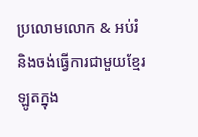ប្រលោមលោក & អប់រំ និងចង់ធ្វើការជាមួយខ្មែរឡូតក្នុង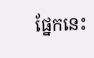ផ្នែកនេះ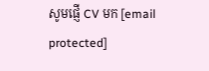សូមផ្ញើ CV មក [email protected]